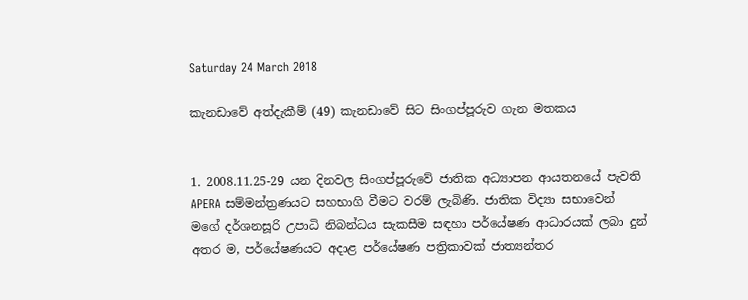Saturday 24 March 2018

කැනඩාවේ අත්දැකීම් (49) කැනඩාවේ සිට සිංගප්පූරුව ගැන මතකය


1. 2008.11.25-29 යන දිනවල සිංගප්පූරුවේ ජාතික අධ්‍යාපන ආයතනයේ පැවති APERA සම්මන්ත්‍රණයට සහභාගි වීමට වරම් ලැබිණි. ජාතික විද්‍යා සභාවෙන් මගේ දර්ශනසූරි උපාධි නිබන්ධය සැකසීම සඳහා පර්යේෂණ ආධාරයක් ලබා දුන් අතර ම, පර්යේෂණයට අදාළ පර්යේෂණ පත්‍රිකාවක් ජාත්‍යන්තර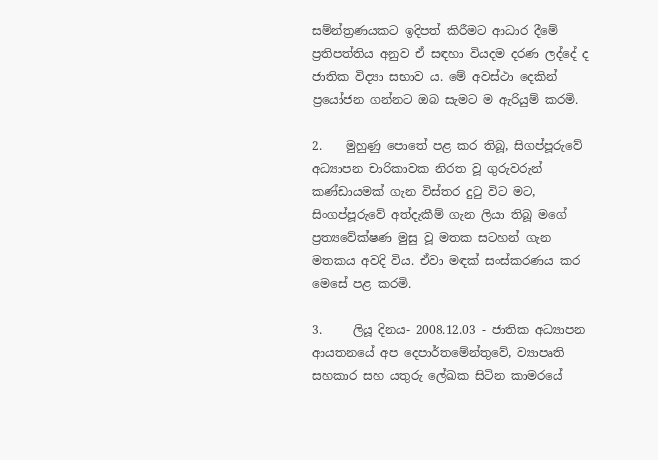සම්න්ත්‍රණයකට ඉදිපත් කිරීමට ආධාර දීමේ ප්‍රතිපත්තිය අනුව ඒ සඳහා වියදම දරණ ලද්දේ ද ජාතික විද්‍යා සභාව ය. මේ අවස්ථා දෙකින් ප්‍රයෝජන ගන්නට ඔබ සැමට ම ඇරියුම් කරමි.

2.    මුහුණු පොතේ පළ කර තිබූ, සිගප්පූරුවේ අධ්‍යාපන චාරිකාවක නිරත වූ ගුරුවරුන් කණ්ඩායමක් ගැන විස්තර දුටු විට මට, සිංගප්පූරුවේ අත්දැකීම් ගැන ලියා තිබූ මගේ ප්‍රත්‍යවේක්ෂණ මුසු වූ මතක සටහන් ගැන මතකය අවදි විය. ඒවා මඳක් සංස්කරණය කර මෙසේ පළ කරමි.

3.     ලියූ දිනය- 2008.12.03 - ජාතික අධ්‍යාපන ආයතනයේ අප දෙපාර්තමේන්තුවේ, ව්‍යාපෘති සහකාර සහ යතුරු ලේඛක සිටින කාමරයේ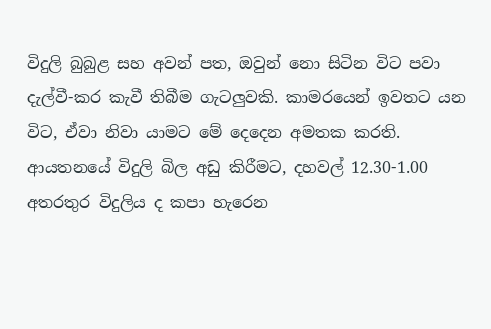විදුලි බුබුළ සහ අවන් පත, ඔවුන් නො සිටින විට පවා දැල්වී-කර කැවී තිබීම ගැටලුවකි. කාමරයෙන් ඉවතට යන විට, ඒවා නිවා යාමට මේ දෙදෙන අමතක කරති. ආයතනයේ විදුලි බිල අඩු කිරීමට, දහවල් 12.30-1.00 අතරතුර විදුලිය ද කපා හැරෙන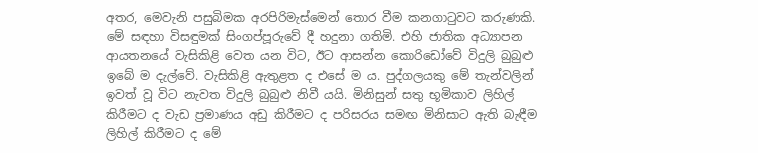අතර, මෙවැනි පසුබිමක අරපිරිමැස්මෙන් තොර වීම කනගාටුවට කරුණකි. මේ සඳහා විසඳුමක් සිංගප්පූරුවේ දී හදුනා ගතිමි. එහි ජාතික අධ්‍යාපන ආයතනයේ වැසිකිළි වෙත යන විට, ඊට ආසන්න කොරිඩෝවේ විදුලි බුබුළු ඉබේ ම දැල්වේ. වැසිකිළි ඇතුළත ද එසේ ම ය. පුද්ගලයකු මේ තැන්වලින් ඉවත් වූ විට නැවත විදුලි බුබුළු නිවී යයි. මිනිසුන් සතු භූමිකාව ලිහිල් කිරීමට ද වැඩ ප්‍රමාණය අඩු කිරීමට ද පරිසරය සමඟ මිනිසාට ඇති බැඳීම ලිහිල් කිරීමට ද මේ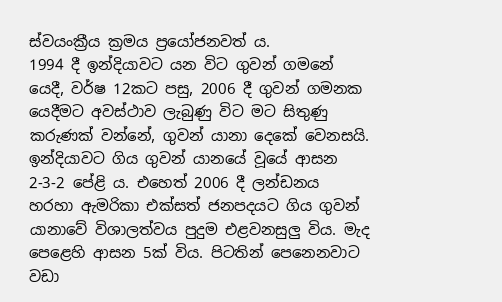ස්වයංක්‍රීය ක්‍රමය ප්‍රයෝජනවත් ය.
1994 දී ඉන්දියාවට යන විට ගුවන් ගමනේ යෙදී, වර්ෂ 12කට පසු, 2006 දී ගුවන් ගමනක යෙදීමට අවස්ථාව ලැබුණු විට මට සිතුණු කරුණක් වන්නේ, ගුවන් යානා දෙකේ වෙනසයි. ඉන්දියාවට ගිය ගුවන් යානයේ වූයේ ආසන 2-3-2 පේළි ය. එහෙත් 2006 දී ලන්ඩනය හරහා ඇමරිකා එක්සත් ජනපදයට ගිය ගුවන් යානාවේ විශාලත්වය පුදුම එළවනසුලු විය. මැද පෙළෙහි ආසන 5ක් විය. පිටතින් පෙනෙනවාට වඩා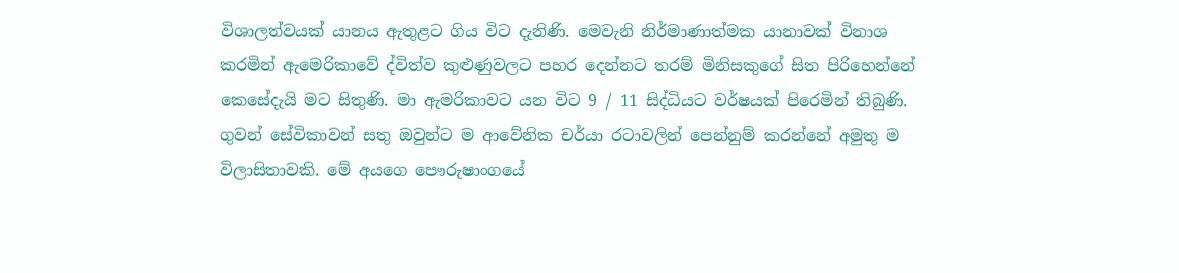විශාලත්වයක් යානය ඇතුළට ගිය විට දැනිණි. මෙවැනි නිර්මාණාත්මක යානාවක් විනාශ කරමින් ඇමෙරිකාවේ ද්විත්ව කුළුණුවලට පහර දෙන්නට තරම් මිනිසකුගේ සිත පිරිහෙන්නේ කෙසේදැයි මට සිතුණි. මා ඇමරිකාවට යන විට 9 / 11 සිද්ධියට වර්ෂයක් පිරෙමින් තිබුණි.
ගුවන් සේවිකාවන් සතු ඔවුන්ට ම ආවේනික චර්යා රටාවලින් පෙන්නුම් කරන්නේ අමුතු ම විලාසිතාවකි. මේ අයගෙ පෞරුෂාංගයේ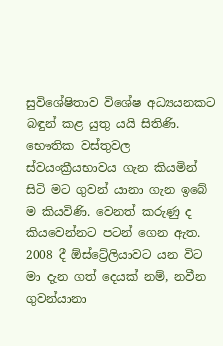සුවිශේෂිතාව විශේෂ අධ්‍යයනකට බඳුන් කළ‍ යුතු යයි සිතිණි.
භෞතික වස්තුවල ස්වයංක්‍රීයභාවය ගැන කියමින් සිටි මට ගුවන් යානා ගැන ඉබේ ම කියවිණි. වෙනත් කරුණු ද කියවෙන්නට පටන් ගෙන ඇත. 2008 දී ඕස්ට්‍රේලියාවට යන විට මා දැන ගත් දෙයක් නම්, නවීන ගුවන්යානා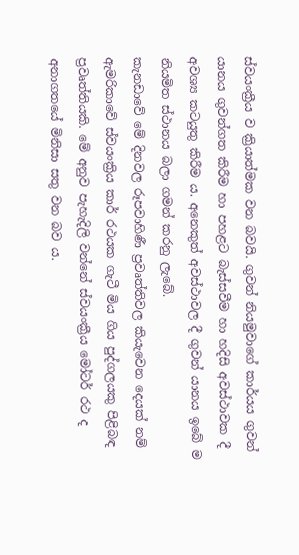ස්වයංක්‍රීය ව ක්‍රියාත්මක වන බවයි. ගුවන් නියමුවාගේ කාර්යය ගුවන් යානය ගුවන්ගත කිරීම හා පහළට බැස්සවීම හා හදිසි අවස්ථාවක දී අවශ්‍ය කටයුතු කිරීම ය. අනෙකුත් අවස්ථාවල දී ගුවන් යානය ඉබේ ම නියමිත ස්ථානය බලා ගමන් කරනු ලැබේ.
කැනඩාවේ මේ දිනවල රූපවාහිණී ප්‍රවෘත්තිවල කියැවෙන දෙයක් නම්  ඇමරිකාවේ ස්වයංක්‍රිය කාර් රථයක ගැටී මිය ගිය පුද්ගලයකු පිළිබඳ ප්‍රවෘත්තියකි. මේ අනුව පැහැදිලි වන්නේ ස්වයංක්‍රීය මෝටර් රථ ද අනාගතයේ මිනිසා සතු වන බව ය.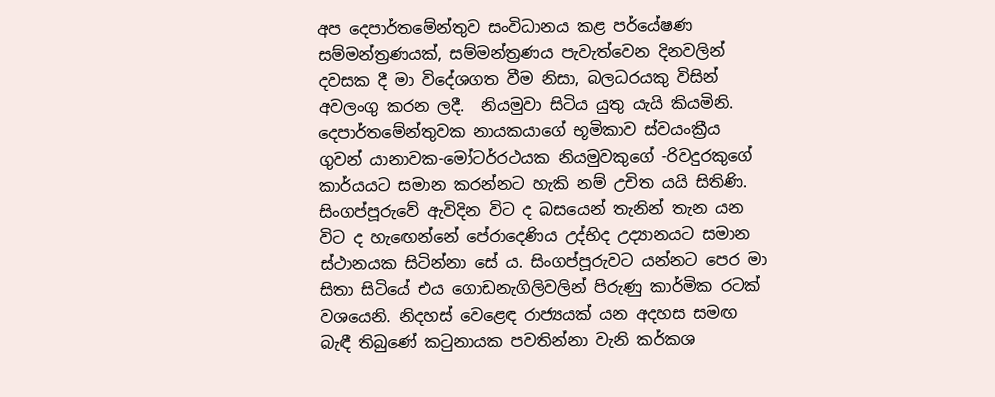අප දෙපාර්තමේන්තුව සංවිධානය කළ පර්යේෂණ සම්මන්ත්‍රණයක්, සම්මන්ත්‍රණය පැවැත්වෙන දිනවලින් දවසක දී මා විදේශගත වීම නිසා, බලධරයකු විසින් අවලංගු කරන ලදී.  නියමුවා සිටිය යුතු යැයි කියමිනි. දෙපාර්තමේන්තුවක නායකයාගේ භූමිකාව ස්වයංක්‍රීය ගුවන් යානාවක-මෝටර්රථයක නියමුවකුගේ -රිවදුරකුගේ කාර්යයට සමාන කරන්නට හැකි නම් උචිත යයි සිතිණි.
සිංගප්පූරුවේ ඇවිදින විට ද බසයෙන් තැනින් තැන යන විට ද හැඟෙන්නේ පේරාදෙණිය උද්භිද උද්‍යානයට සමාන ස්ථානයක සිටින්නා සේ ය. සිංගප්පූරුවට යන්නට පෙර මා සිතා සිටියේ එය ගොඩනැගිලිවලින් පිරුණු කාර්මික රටක් වශයෙනි. නිදහස් වෙළෙඳ රාජ්‍යයක් යන අදහස සමඟ බැඳී තිබුණේ කටුනායක පවතින්නා වැනි කර්කශ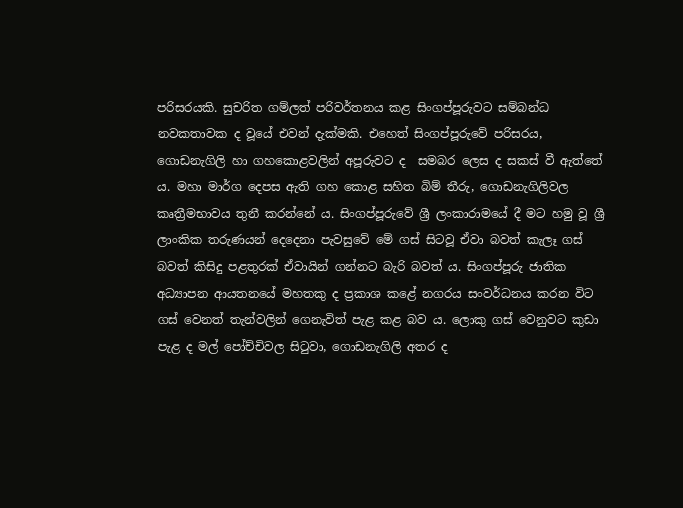පරිසරයකි. සුචරිත ගම්ලත් පරිවර්තනය කළ සිංගප්පූරුවට සම්බන්ධ නවකතාවක ද වූයේ එවන් දැක්මකි. එහෙත් සිංගප්පූරුවේ පරිසරය, ගොඩනැගිලි හා ගහකොළවලින් අපූරුවට ද  සමබර ලෙස ද සකස් වී ඇත්තේ ය. මහා මාර්ග දෙපස ඇති ගහ කොළ සහිත බිම් තීරු, ගොඩනැගිලිවල කෘත්‍රීමභාවය තුනී කරන්නේ ය. සිංගප්පූරුවේ ශ්‍රී ලංකාරාමයේ දී මට හමු වූ ශ්‍රී ලාංකික තරුණයන් දෙදෙනා පැවසුවේ මේ ගස් සිටවූ ඒවා බවත් කැලෑ ගස් බවත් කිසිදු පළතුරක් ඒවායින් ගන්නට බැරි බවත් ය. සිංගප්පූරු ජාතික අධ්‍යාපන ආයතනයේ මහතකු ද ප්‍රකාශ කළේ නගරය සංවර්ධනය කරන විට ගස් වෙනත් තැන්වලින් ගෙනැවිත් පැළ කළ බව ය. ලොකු ගස් වෙනුවට කුඩා පැළ ද මල් පෝච්චිවල සිටුවා, ගොඩනැගිලි අතර ද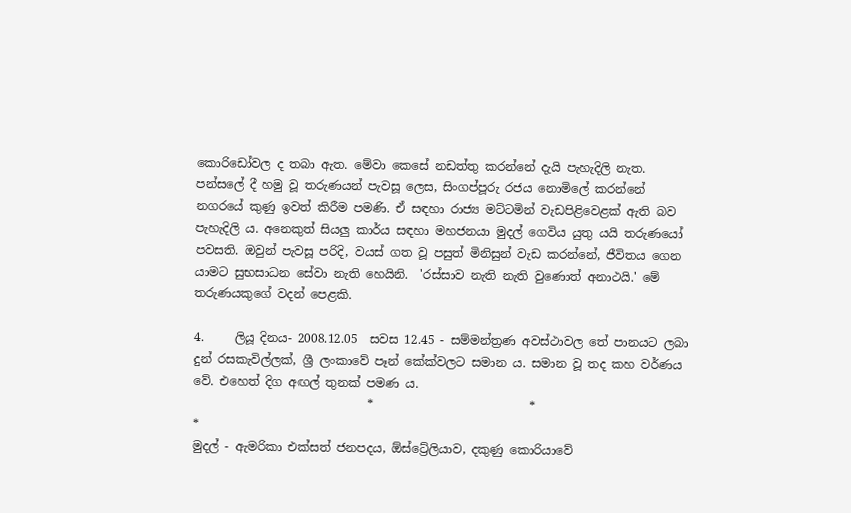කොරිඩෝවල ද තබා ඇත. මේවා කෙසේ නඩත්තු කරන්නේ දැයි පැහැදිලි නැත. පන්සලේ දී හමු වූ තරුණයන් පැවසූ ලෙස, සිංගප්පූරු රජය නොමිලේ කරන්නේ නගරයේ කුණු ඉවත් කිරීම පමණි. ඒ සඳහා රාජ්‍ය මට්ටමින් වැඩපිළිවෙළක් ඇති බව පැහැදිලි ය. අනෙකුත් සියලු කාර්ය සඳහා මහජනයා මුදල් ගෙවිය යුතු යයි තරුණයෝ පවසති. ඔවුන් පැවසූ පරිදි, වයස් ගත වූ පසුත් මිනිසුන් වැඩ කරන්නේ, ජීවිතය ගෙන යාමට සුභසාධන සේවා නැති හෙයිනි.  'රස්සාව නැති නැති වුණොත් අනාථයි.' මේ තරුණයකුගේ වදන් පෙළකි.

4.     ලියූ දිනය- 2008.12.05  සවස 12.45 - සම්මන්ත්‍රණ අවස්ථාවල තේ පානයට ලබා දුන් රසකැවිල්ලක්, ශ්‍රී ලංකාවේ පෑන් කේක්වලට සමාන ය. සමාන වූ තද කහ වර්ණය වේ. එහෙත් දිග අඟල් තුනක් පමණ ය.
                             *                          *                                  *
මුදල් - ඇමරිකා එක්සත් ජනපදය, ඕස්ට්‍රේලියාව, දකුණු කොරියාවේ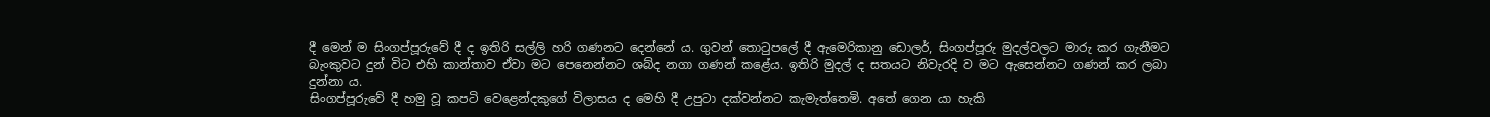දී මෙන් ම සිංගප්පූරුවේ දී ද ඉතිරි සල්ලි හරි ගණනට දෙන්නේ ය. ගුවන් තොටුපලේ දී ඇමෙරිකානු ඩොලර්, සිංගප්පූරු මුදල්වලට මාරු කර ගැනීමට බැංකුවට දුන් විට එහි කාන්තාව ඒවා මට පෙනෙන්නට ශබ්ද නගා ගණන් කළේය. ඉතිරි මුදල් ද සතයට නිවැරදි ව මට ඇසෙන්නට ගණන් කර ලබා දුන්නා ය.
සිංගප්පූරුවේ දී හමු වූ කපටි වෙළෙන්දකුගේ විලාසය ද මෙහි දී උපුටා දක්වන්නට කැමැත්තෙමි. අතේ ගෙන යා හැකි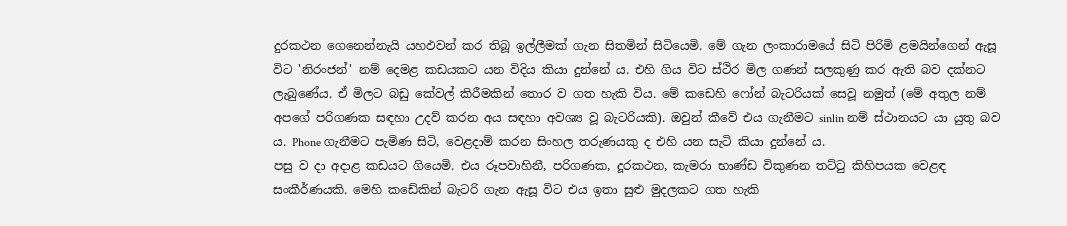දුරකථන ගෙනෙන්නැයි යහඵවන් කර තිබූ ඉල්ලීමක් ගැන සිතමින් සිටියෙමි. මේ ගැන ලංකාරාමයේ සිටි පිරිමි ළමයින්ගෙන් ඇසූ විට 'නිරංජන්' නම් දෙමළ කඩයකට යන විදිය කියා දුන්නේ ය. එහි ගිය විට ස්ථිර මිල ගණන් සලකුණු කර ඇති බව දක්නට ලැබුණේය. ඒ මිලට බඩු කේවල් කිරීමකින් තොර ව ගත හැකි විය. මේ කඩෙහි ෆෝන් බැටරියක් සෙවූ නමුත් (මේ අතුල නම් අපගේ පරිගණක සඳහා උදව් කරන අය සඳහා අවශ්‍ය වූ බැටරියකි). ඔවුන් කීවේ එය ගැනීමට sinlin නම් ස්ථානයට යා යුතු බව ය. Phone ගැනීමට පැමිණ සිටි, වෙළදාම් කරන සිංහල තරුණයකු ද එහි යන සැටි කියා දුන්නේ ය.
පසු ව දා අදාළ කඩයට ගියෙමි. එය රූපවාහිනී, පරිගණක, දූරකථන, කැමරා භාණ්ඩ විකුණන තට්ටු කිහිපයක වෙළඳ සංකීර්ණයකි. මෙහි කඩේකින් බැටරි ගැන ඇසූ විට එය ඉතා සුළු මුදලකට ගත හැකි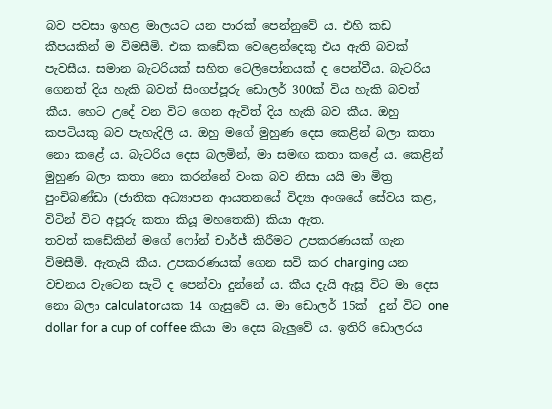බව පවසා ඉහළ මාලයට යන පාරක් පෙන්නුවේ ය. එහි කඩ කීපයකින් ම විමසීමි. එක කඩේක වෙළෙන්දෙකු එය ඇති බවක් පැවසීය. සමාන බැටරියක් සහිත ටෙලිපෝනයක් ද පෙන්වීය. බැටරිය ගෙනත් දිය හැකි බවත් සිංගප්පූරු ඩොලර් 300ක් විය හැකි බවත් කීය. හෙට උදේ වන විට ගෙන ඇවිත් දිය හැකි බව කීය. ඔහු කපටියකු බව පැහැදිලි ය. ඔහු මගේ මුහුණ දෙස කෙළින් බලා කතා නො කළේ ය. බැටරිය දෙස බලමින්, මා සමඟ කතා කළේ ය. කෙළින් මුහුණ බලා කතා නො කරන්නේ වංක බව නිසා යයි මා මිත්‍ර පුංචිබණ්ඩා (ජාතික අධ්‍යාපන ආයතනයේ විද්‍යා අංශයේ සේවය කළ, විටින් විට අපූරු කතා කියූ මහතෙකි) කියා ඇත.
තවත් කඩේකින් මගේ ෆෝන් චාර්ජ් කිරීමට උපකරණයක් ගැන විමසීමි. ඇතැයි කීය. උපකරණයක් ගෙන සවි කර charging යන වචනය වැටෙන සැටි ද පෙන්වා දුන්නේ ය. කීය දැයි ඇසූ විට මා දෙස නො බලා calculatorයක 14 ගැසුවේ ය. මා ඩොලර් 15ක්  දුන් විට one dollar for a cup of coffee කියා මා දෙස බැලුවේ ය. ඉතිරි ඩොලරය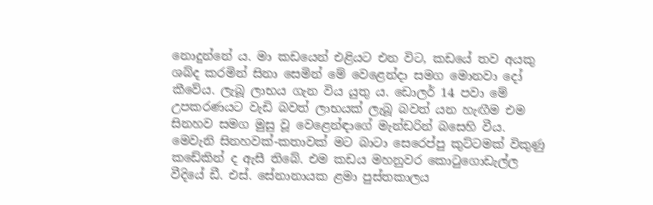නොදුන්නේ ය. මා කඩයෙන් එළියට එන විට, කඩයේ තව අයකු ශබ්ද කරමින් සිනා සෙමින් මේ වෙළෙන්දා සමග මොනවා දෝ කීවේය. ලැබූ ලාභය ගැන විය යුතු ය. ඩොලර් 14 පවා මේ උපකරණයට වැඩි බවත් ලාභයක් ලැබූ බවත් යන හැඟීම එම සිනහව සමග මුසු වූ වෙළෙන්ඳාගේ මැන්ඩරින් බසෙහි වීය. මෙවැනි සිනහවක්-කතාවක් මට බාටා සෙරෙප්පු කුට්ටමක් විකුණු කඩේකින් ද ඇසී තිබේ. එම කඩය මහනුවර කොටුගොඩැල්ල වීදියේ ඩී. එස්. සේනානායක ළමා පුස්තකාලය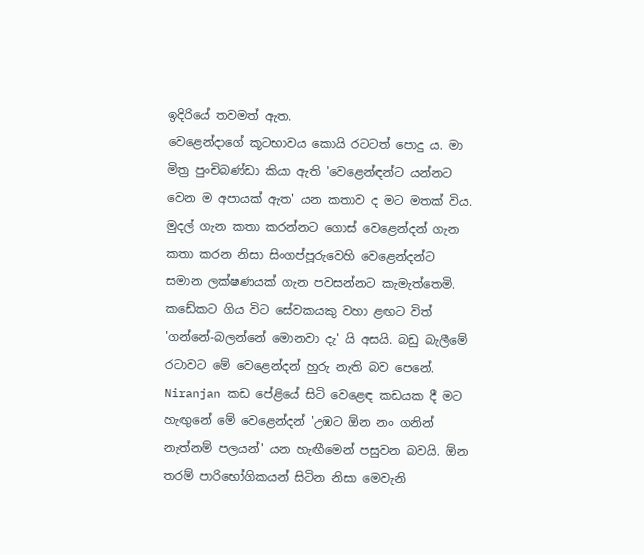ඉදිරියේ තවමත් ඇත.
වෙළෙන්දාගේ කූටභාවය කොයි රටටත් පොදු ය. මා මිත්‍ර පුංචිබණ්ඩා කියා ඇති 'වෙළෙන්ඳන්ට යන්නට වෙන ම අපායක් ඇත' යන කතාව ද මට මතක් විය.
මුදල් ගැන කතා කරන්නට ගොස් වෙළෙන්දන් ගැන කතා කරන නිසා සිංගප්පූරුවෙහි වෙළෙන්දන්ට සමාන ලක්ෂණයක් ගැන පවසන්නට කැමැත්තෙමි. කඩේකට ගිය විට සේවකයකු වහා ළඟට විත් 'ගන්නේ-බලන්නේ මොනවා දැ' යි අසයි. බඩු බැලීමේ රටාවට මේ වෙළෙන්දන් හුරු නැති බව පෙනේ.
Niranjan කඩ පේළියේ සිටි වෙළෙඳ කඩයක දී මට හැඟුනේ මේ වෙළෙන්දන් 'උඹට ඕන නං ගනින් නැත්නම් පලයන්' යන හැඟීමෙන් පසුවන බවයි. ඕන තරම් පාරිභෝගිකයන් සිටින නිසා මෙවැනි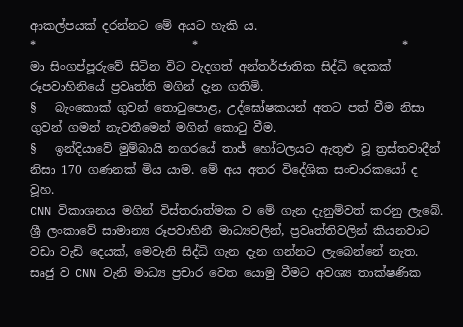ආකල්පයක් දරන්නට මේ අයට හැකි ය.
*                          *                                  *
මා සිංගප්පූරුවේ සිටින විට වැදගත් අන්තර්ජාතික සිද්ධි දෙකක් රූපවාහිනියේ ප්‍රවෘත්ති මගින් දැන ගතිමි.
§   බැංකොක් ගුවන් තොටුපොළ, උද්ඝෝෂකයන් අතට පත් වීම නිසා ගුවන් ගමන් නැවතීමෙන් මගින් කොටු වීම.
§   ඉන්දියාවේ මුම්බායි නගරයේ තාජ් හෝටලයට ඇතුළු වූ ත්‍රස්තවාදීන් නිසා 170 ගණනක් මිය යාම. මේ අය අතර විදේශික සංචාරකයෝ ද වූහ.
CNN විකාශනය මගින් විස්තරාත්මක ව මේ ගැන දැනුම්වත් කරනු ලැබේ. ශ්‍රී ලංකාවේ සාමාන්‍ය රූපවාහිනී මාධ්‍යවලින්, ප්‍රවෘත්තිවලින් කියනවාට වඩා වැඩි දෙයක්, මෙවැනි සිද්ධි ගැන දැන ගන්නට ලැබෙන්නේ නැත. සෘජු ව CNN වැනි මාධ්‍ය ප්‍රචාර වෙත යොමු වීමට අවශ්‍ය තාක්ෂණික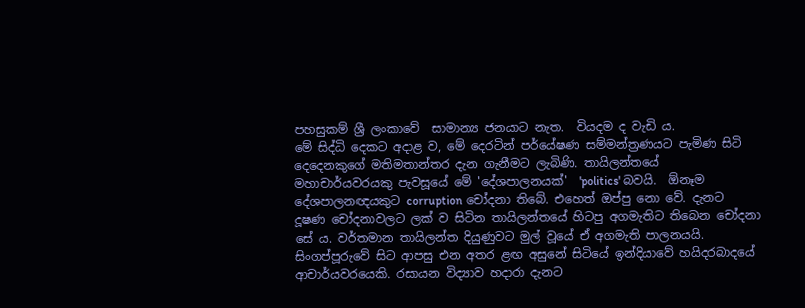පහසුකම් ශ්‍රී ලංකාවේ  සාමාන්‍ය ජනයාට නැත.  වියදම ද වැඩි ය.
මේ සිද්ධි දෙකට අදාළ ව, මේ දෙරටින් පර්යේෂණ සම්මන්ත්‍රණයට පැමිණ සිටි  දෙදෙනකුගේ මතිමතාන්තර දැන ගැනීමට ලැබිණි. තායිලන්තයේ මහාචාර්යවරයකු පැවසූයේ මේ 'දේශපාලනයක්'  'politics' බවයි.  ඕනෑම දේශපාලනඥයකුට corruption චෝදනා තිබේ. එහෙත් ඔප්පු නො වේ. දැනට දූෂණ චෝදනාවලට ලක් ව සිටින තායිලන්තයේ හිටපු අගමැතිට තිබෙන චෝදනා සේ ය. වර්තමාන තායිලන්ත දියුණුවට මුල් වූයේ ඒ අගමැති පාලනයයි.
සිංගප්පූරුවේ සිට ආපසු එන අතර ළඟ අසුනේ සිටියේ ඉන්දියාවේ හයිදරබාදයේ ආචාර්යවරයෙකි. රසායන විද්‍යාව හදාරා දැනට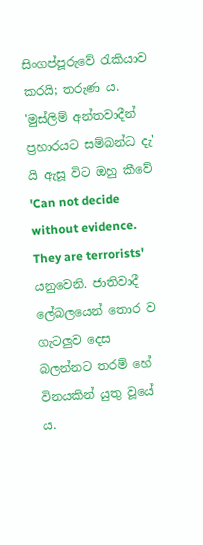සිංගප්පූරුවේ රැකියාව කරයි; තරුණ ය. 'මුස්ලිම් අන්තවාදීන් ප්‍රහාරයට සම්බන්ධ දැ' යි ඇසූ විට ඔහු කීවේ 'Can not decide without evidence. They are terrorists' යනුවෙනි. ජාතිවාදී ලේබලයෙන් තොර ව ගැටලුව දෙස බලන්නට තරම් හේ විනයකින් යුතු වූයේ ය.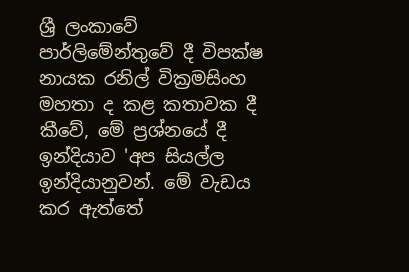ශ්‍රී ලංකාවේ පාර්ලිමේන්තුවේ දී විපක්ෂ නායක රනිල් වික්‍රමසිංහ මහතා ද කළ කතාවක දී කීවේ, මේ ප්‍රශ්නයේ දී ඉන්දියාව 'අප සියල්ල ඉන්දියානුවන්. මේ වැඩය කර ඇත්තේ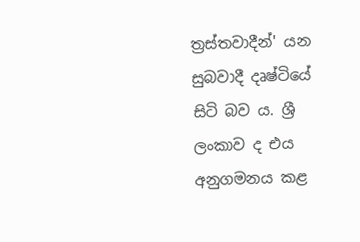ත්‍රස්තවාදීන්' යන සුබවාදී දෘෂ්ටියේ සිටි බව ය. ශ්‍රී ලංකාව ද එය  අනුගමනය කළ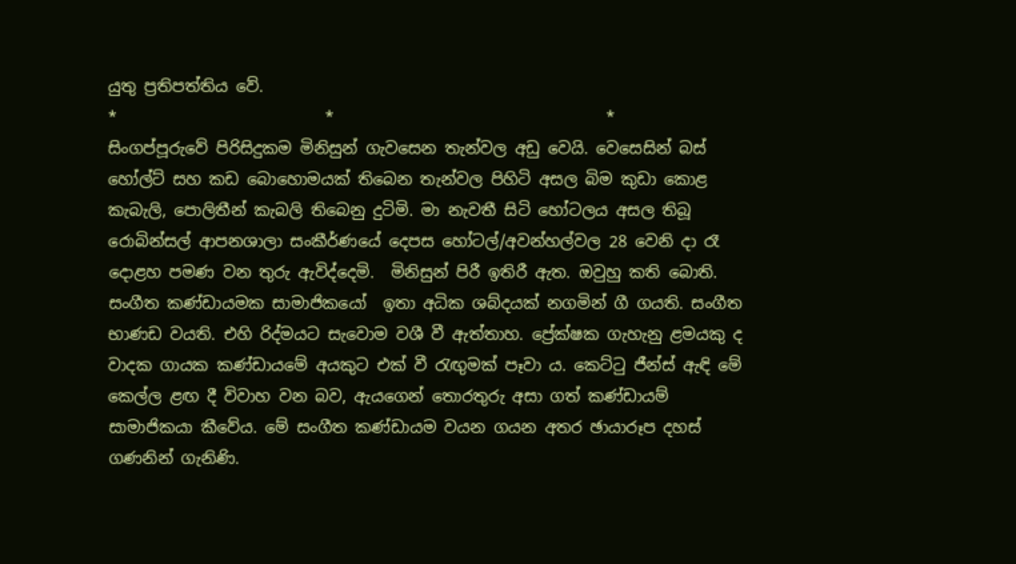යුතු ප්‍රතිපත්තිය වේ.
*                          *                                  *
සිංගප්පූරුවේ පිරිසිදුකම මිනිසුන් ගැවසෙන තැන්වල අඩු වෙයි. වෙසෙසින් බස් හෝල්ට් සහ කඩ බොහොමයක් තිබෙන තැන්වල පිහිටි අසල බිම කුඩා කොළ කැබැලි, පොලිතීන් කැබලි තිබෙනු දුටිමි. මා නැවතී සිටි හෝටලය අසල තිබූ රොබින්සල් ආපනශාලා සංකීර්ණයේ දෙපස හෝටල්/අවන්හල්වල 28 වෙනි දා රෑ දොළහ පමණ වන තුරු ඇවිද්දෙමි.  මිනිසුන් පිරී ඉතිරී ඇත. ඔවුහු කති බොති. සංගීත කණ්ඩායමක සාමාජිකයෝ  ඉතා අධික ශබ්දයක් නගමින් ගී ගයති. සංගීත භාණඩ වයති. එහි රිද්මයට සැවොම වශී වී ඇත්තාහ. ප්‍රේක්ෂක ගැහැනු ළමයකු ද වාදක ගායක කණ්ඩායමේ අයකුට එක් වී රැඟුමක් පෑවා ය. කෙට්ටු ජීන්ස් ඇඳි මේ කෙල්ල ළඟ දී විවාහ වන බව, ඇයගෙන් තොරතුරු අසා ගත් කණ්ඩායම් සාමාජිකයා කීවේය. මේ සංගීත කණ්ඩායම වයන ගයන අතර ඡායාරූප දහස් ගණනින් ගැනිණි.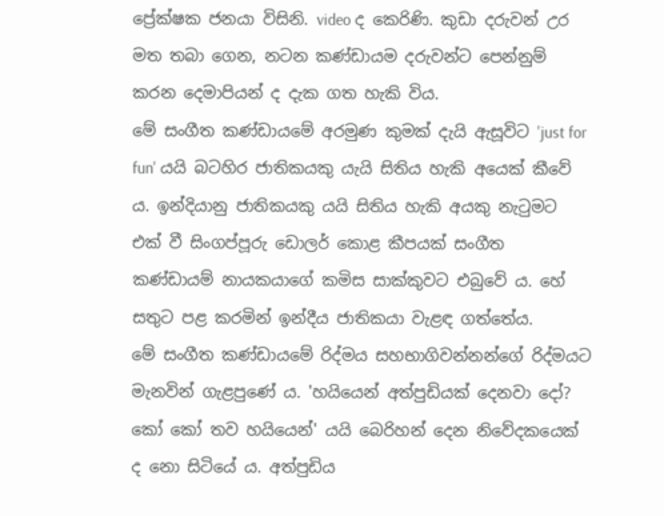ප්‍රේක්ෂක ජනයා විසිනි. video ද කෙරිණි. කුඩා දරුවන් උර මත තබා ගෙන, නටන කණ්ඩායම දරුවන්ට පෙන්නුම් කරන දෙමාපියන් ද දැක ගත හැකි විය.
මේ සංගීත කණ්ඩායමේ අරමුණ කුමක් දැයි ඇසූවිට 'just for fun' යයි බටහිර ජාතිකයකු යැයි සිතිය හැකි අයෙක් කීවේ ය. ඉන්දියානු ජාතිකයකු යයි සිතිය හැකි අයකු නැටුමට එක් වී සිංගප්පූරු ඩොලර් කොළ කීපයක් සංගීත කණ්ඩායම් නායකයාගේ කමිස සාක්කුවට එබුවේ ය. හේ සතුට පළ කරමින් ඉන්දීය ජාතිකයා වැළඳ ගත්තේය.
මේ සංගීත කණ්ඩායමේ රිද්මය සහභාගිවන්නන්ගේ රිද්මයට මැනවින් ගැළපු‍ණේ ය. 'හයියෙන් අත්පුඩියක් දෙනවා දෝ? කෝ කෝ තව හයියෙන්' යයි බෙරිහන් දෙන නිවේදකයෙක්  ද නො සිටියේ ය. අත්පුඩිය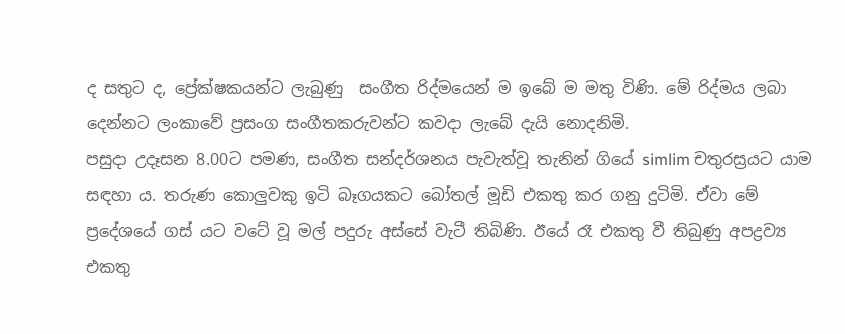ද සතුට ද, ප්‍රේක්ෂකයන්ට ලැබුණු  සංගීත රිද්මයෙන් ම ඉබේ ම මතු විණි. මේ රිද්මය ලබා  දෙන්නට ලංකාවේ ප්‍රසංග සංගීතකරුවන්ට කවදා ලැබේ දැයි නොදනිමි.
පසුදා උදෑසන 8.00ට පමණ, සංගීත සන්දර්ශනය පැවැත්වූ තැනින් ගියේ simlim චතුරස්‍රයට යාම සඳහා ය. තරුණ කොලුවකු ඉටි බෑගයකට බෝතල් මූඩි එකතු කර ගනු දුටිමි. ඒවා මේ ප්‍රදේශයේ ගස් යට වටේ වූ මල් පදුරු අස්සේ වැටී තිබිණි. ඊයේ රෑ එකතු වී තිබුණු අපද්‍රව්‍ය එකතු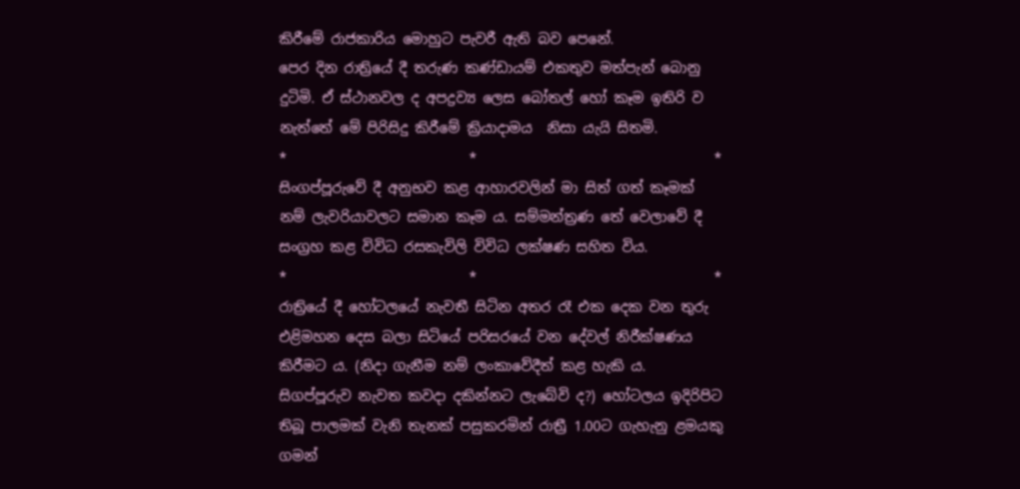කිරීමේ රාජකාරිය මොහුට පැවරී ඇති බව පෙනේ.
පෙර දින රාත්‍රියේ දී තරුණ කණ්ඩායම් එකතුව මත්පැන් බොනු දුටිමි. ඒ ස්ථානවල ද අපද්‍රව්‍ය ලෙස බෝතල් හෝ කෑම ඉතිරි ව නැත්තේ මේ පිරිසිදු කිරීමේ ක්‍රියාදාමය  නිසා යැයි සිතමි.
*                          *                                  *
සිංගප්පූරුවේ දී අනුභව කළ ආහාරවලින් මා සිත් ගත් කෑමක් නම් ලැවරියාවලට සමාන කෑම ය. සම්මන්ත්‍රණ තේ වෙලාවේ දී සංග්‍රහ කළ විවිධ රසකැවිලි විවිධ ලක්ෂණ සහිත විය.
*                          *                                  *
රාත්‍රියේ දී හෝටලයේ නැවතී සිටින අතර රෑ එක දෙක වන තුරු එළිමහන දෙස බලා සිටියේ පරිසරයේ වන දේවල් නිරීක්ෂණය කිරීමට ය. (නිදා ගැනීම නම් ලංකාවේදීත් කළ හැකි ය. සිගප්පූරුව නැවත කවදා දකින්නට ලැබේවි ද?) හෝටලය ඉදිරිපිට තිබූ පාලමක් වැනි තැනක් පසුකරමින් රාත්‍රී 1.00ට ගැහැනු ළමයකු ගමන්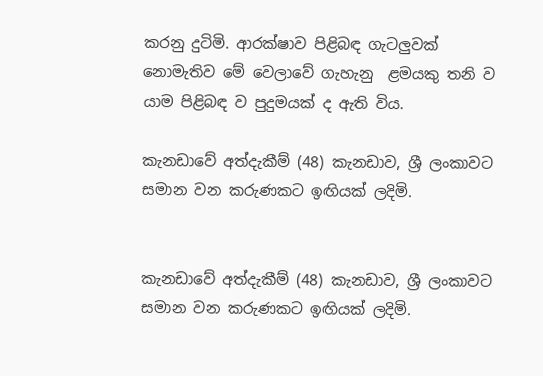කරනු දුටිමි. ආරක්ෂාව පිළිබඳ ගැටලුවක් නොමැතිව මේ වෙලාවේ ගැහැනු  ළමයකු තනි ව යාම පිළිබඳ ව පුදුමයක් ද ඇති විය.

කැනඩාවේ අත්දැකීම් (48) කැනඩාව, ශ්‍රී ලංකාවට සමාන වන කරුණකට ඉඟියක් ලදිමි.


කැනඩාවේ අත්දැකීම් (48) කැනඩාව, ශ්‍රී ලංකාවට සමාන වන කරුණකට ඉඟියක් ලදිමි.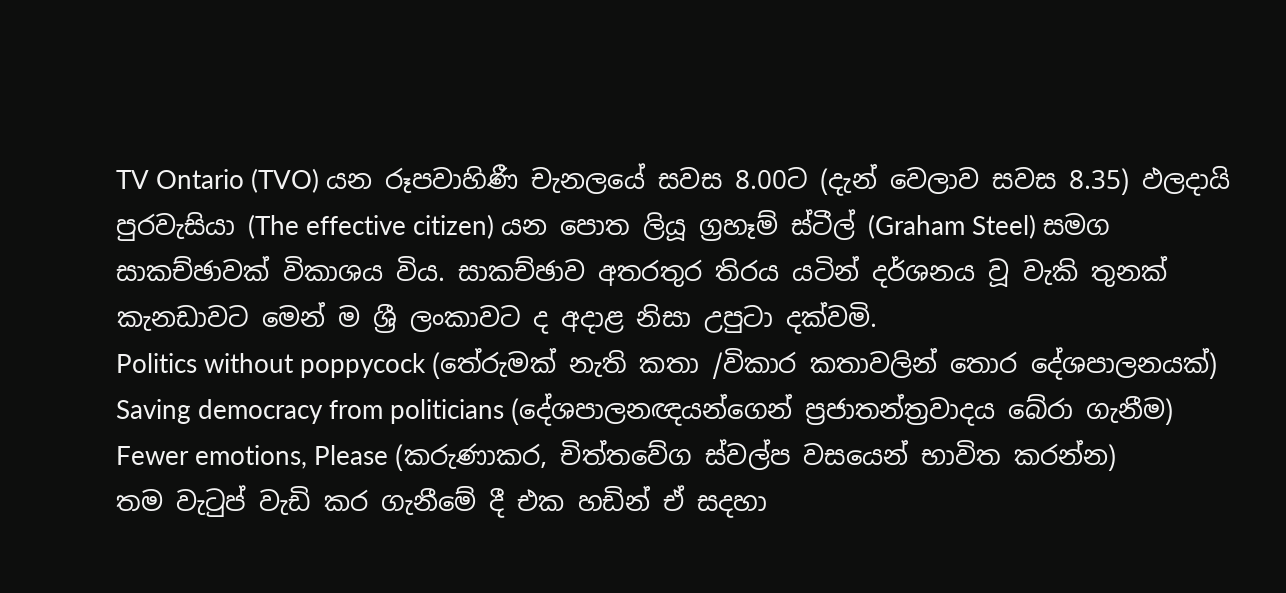TV Ontario (TVO) යන රූපවාහිණී චැනලයේ සවස 8.00ට (දැන් වෙලාව සවස 8.35) ඵලදායි පුරවැසියා (The effective citizen) යන පොත ලියූ ග්‍රහෑම් ස්ටීල් (Graham Steel) සමග සාකච්ඡාවක් විකාශය විය. සාකච්ඡාව අතරතුර තිරය යටින් දර්ශනය වූ වැකි තුනක් කැනඩාවට මෙන් ම ශ්‍රී ලංකාවට ද අදාළ නිසා උපුටා දක්වමි.
Politics without poppycock (තේරුමක් නැති කතා /විකාර කතාවලින් තොර දේශපාලනයක්)
Saving democracy from politicians (දේශපාලනඥයන්ගෙන් ප්‍රජාතන්ත්‍රවාදය බේරා ගැනීම)
Fewer emotions, Please (කරුණාකර, චිත්තවේග ස්වල්ප වසයෙන් භාවිත කරන්න)
තම වැටුප් වැඩි කර ගැනීමේ දී එක හඩින් ඒ සදහා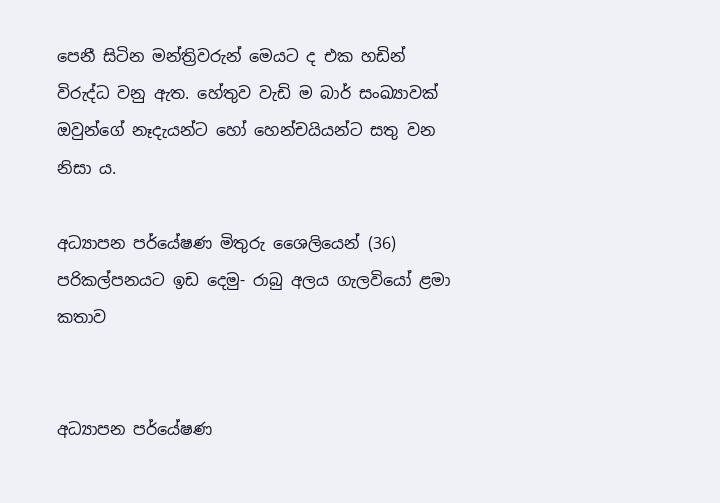පෙනී සිටින මන්ත්‍රිවරුන් මෙයට ද එක හඩින් විරුද්ධ වනු ඇත. හේතුව වැඩි ම බාර් සංඛ්‍යාවක් ඔවුන්ගේ නෑදැයන්ට හෝ හෙන්චයියන්ට සතු වන නිසා ය.

අධ්‍යාපන පර්යේෂණ මිතුරු ශෛලියෙන් (36) පරිකල්පනයට ඉඩ දෙමු- රාබු අලය ගැලවියෝ ළමා කතාව


අධ්‍යාපන පර්යේෂණ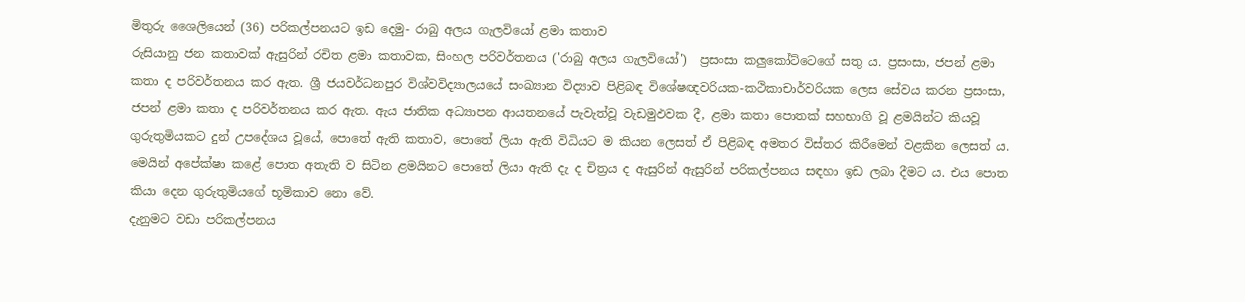මිතුරු ශෛලියෙන් (36) පරිකල්පනයට ඉඩ දෙමු- රාබු අලය ගැලවියෝ ළමා කතාව
රුසියානු ජන කතාවක් ඇසුරින් රචිත ළමා කතාවක, සිංහල පරිවර්තනය ('රාබු අලය ගැලවියෝ')  ප්‍රසංසා කලුකෝට්ටෙගේ සතු ය. ප්‍රසංසා, ජපන් ළමා කතා ද පරිවර්තනය කර ඇත. ශ්‍රී ජයවර්ධනපුර විශ්වවිද්‍යාලයයේ සංඛ්‍යාන විද්‍යාව පිළිබඳ විශේෂඥවරියක-කථිකාචාර්වරියක ලෙස සේවය කරන ප්‍රසංසා, ජපන් ළමා කතා ද පරිවර්තනය කර ඇත. ඇය ජාතික අධ්‍යාපන ආයතනයේ පැවැත්වූ වැඩමුඵවක දී, ළමා කතා පොතක් සහභාගි වූ ළමයින්ට කියවූ ගුරුතුමියකට දුන් උපදේශය වූයේ, පොතේ ඇති කතාව, පොතේ ලියා ඇති විධියට ම කියන ලෙසත් ඒ පිළිබඳ අමතර විස්තර කිරීමෙන් වළකින ලෙසත් ය. මෙයින් අපේක්ෂා කළේ පොත අතැති ව සිටින ළමයිනට පොතේ ලියා ඇති දැ ද චිත්‍රය ද ඇසුරින් ඇසුරින් පරිකල්පනය සඳහා ඉඩ ලබා දීමට ය. එය පොත කියා දෙන ගුරුතුමියගේ භූමිකාව නො වේ.
දැනුමට වඩා පරිකල්පනය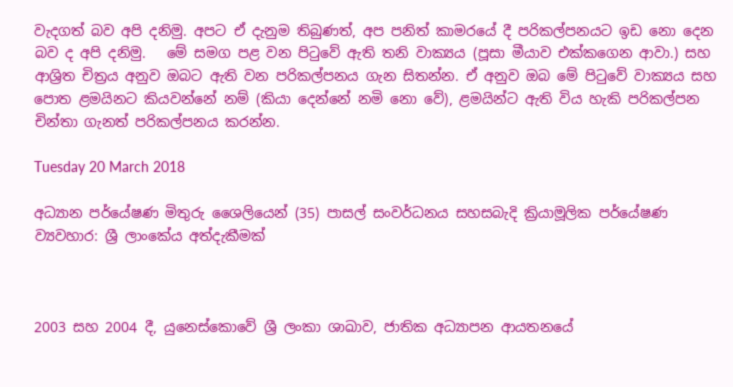වැදගත් බව අපි දනිමු. අපට ඒ දැනුම තිබුණත්, අප පනිත් කාමරයේ දී පරිකල්පනයට ඉඩ නො දෙන බව ද අපි දනිමු.   මේ සමග පළ වන පිටුවේ ඇති තනි වාක්‍යය (පූසා මීයාව එක්කගෙන ආවා.) සහ ආශ්‍රිත චිත්‍රය අනුව ඔබට ඇති වන පරිකල්පනය ගැන සිතන්න. ඒ අනුව ඔබ මේ පිටුවේ වාක්‍යය සහ පොත ළමයිනට කියවන්නේ නම් (කියා දෙන්නේ නමි නො වේ), ළමයින්ට ඇති විය හැකි පරිකල්පන චින්තා ගැනත් පරිකල්පනය කරන්න.

Tuesday 20 March 2018

අධ්‍යාන පර්යේෂණ මිතුරු ශෛලියෙන් (35) පාසල් සංවර්ධනය සහසබැදි ක්‍රියාමූලික පර්යේෂණ ව්‍යවහාර: ශ්‍රී ලාංකේය අත්දැකීමක්



2003 සහ 2004 දී, යුනෙස්කොවේ ශ්‍රී ලංකා ශාඛාව, ජාතික අධ්‍යාපන ආයතනයේ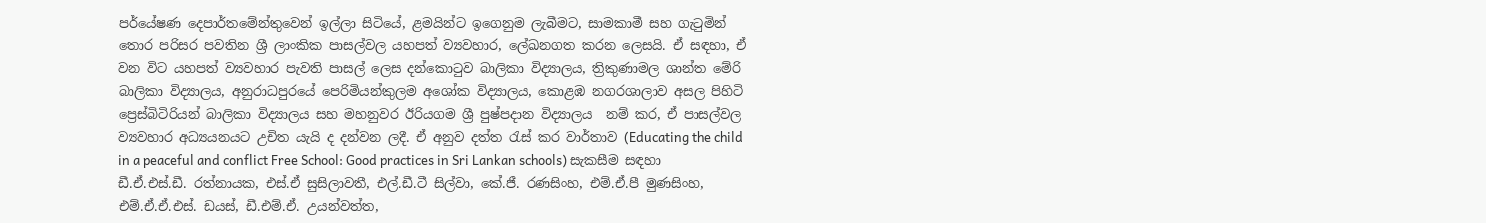පර්යේෂණ දෙපාර්තමේන්තුවෙන් ඉල්ලා සිටියේ, ළමයින්ට ඉගෙනුම ලැබීමට, සාමකාමී සහ ගැටුමින් තොර පරිසර පවතින ශ්‍රී ලාංකික පාසල්වල යහපත් ව්‍යවහාර, ලේඛනගත කරන ලෙසයි. ඒ සඳහා, ඒ වන විට යහපත් ව්‍යවහාර පැවති පාසල් ලෙස දන්කොටුව බාලිකා විද්‍යාලය, ත්‍රිකුණාමල ශාන්ත මේරි බාලිකා විද්‍යාලය, අනුරාධපුරයේ පෙරිමියන්කුලම අශෝක විද්‍යාලය, කොළඹ නගරශාලාව අසල පිහිටි ප්‍රෙස්බිටිරියන් බාලිකා විද්‍යාලය සහ මහනුවර ඊරියගම ශ්‍රී පුෂ්පදාන විද්‍යාලය  නම් කර, ඒ පාසල්වල ව්‍යවහාර අධ්‍යයනයට උචිත යැයි ද දන්වන ලදී. ඒ අනුව දත්ත රැස් කර වාර්තාව (Educating the child in a peaceful and conflict Free School: Good practices in Sri Lankan schools) සැකසීම සඳහා ඩී.ඒ.එස්.ඩී. රත්නායක, එස්.ඒ සුසිලාවතී, එල්.ඩී.ටී සිල්වා, කේ.ජී. රණසිංහ, එම්.ඒ.පී මුණසිංහ, එම්.ඒ.ඒ.එස්. ඩයස්, ඩී.එම්.ඒ. උයන්වත්ත,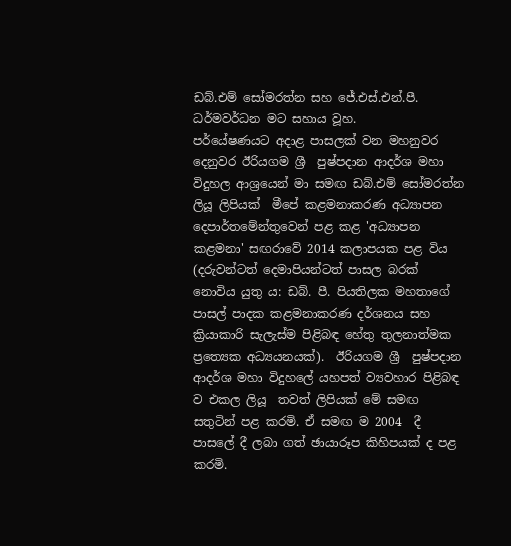ඩබ්.එම් සෝමරත්න සහ ජේ.එස්.එන්.පී. ධර්මවර්ධන මට සහාය වූහ.
පර්යේෂණයට අදාළ පාසලක් වන මහනුවර දෙනුවර ඊරියගම ශ්‍රී  පුෂ්පදාන ආදර්ශ මහා විදුහල ආශ්‍රයෙන් මා සමඟ ඩබ්.එම් සෝමරත්න ලියූ ලිපියක්  මීපේ කළමනාකරණ අධ්‍යාපන දෙපාර්තමේන්තුවෙන් පළ කළ 'අධ්‍යාපන කළමනා' සඟරාවේ 2014 කලාපයක පළ විය (දරුවන්ටත් දෙමාපියන්ටත් පාසල බරක් නොවිය යුතු ය: ඩබ්. පී. පියතිලක මහතාගේ පාසල් පාදක කළමනාකරණ දර්ශනය සහ ක්‍රියාකාරි සැලැස්ම පිළිබඳ හේතු තුලනාත්මක ප්‍රත්‍යෙක අධ්‍යයනයක්).  ඊරියගම ශ්‍රී  පුෂ්පදාන ආදර්ශ මහා විදුහලේ යහපත් ව්‍යවහාර පිළිබඳ ව එකල ලියූ  තවත් ලිපියක් මේ සමඟ සතුටින් පළ කරමි. ඒ සමඟ ම 2004  දී පාසලේ දී ලබා ගත් ඡායාරූප කිහිපයක් ද පළ කරමි.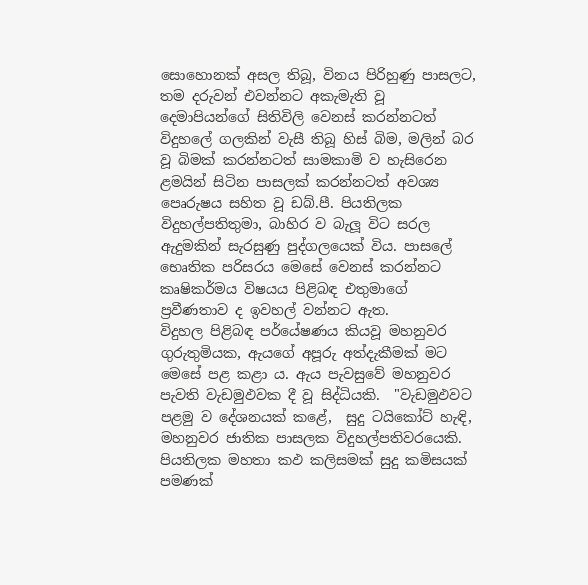සොහොනක් අසල තිබූ, විනය පිරිහුණු පාසලට, තම දරුවන් එවන්නට අකැමැති වූ දෙමාපියන්ගේ සිතිවිලි වෙනස් කරන්නටත්  විදුහලේ ගලකින් වැසී තිබූ හිස් බිම, මලින් බර වූ බිමක් කරන්නටත් සාමකාමි ව හැසිරෙන ළමයින් සිටින පාසලක් කරන්නටත් අවශ්‍ය පෙෘරුෂය සහිත වූ ඩබ්.පී. පියතිලක විදුහල්පතිතුමා, බාහිර ව බැලූ විට සරල ඇදුමකින් සැරසුණු පුද්ගලයෙක් විය. පාසලේ භෙෘතික පරිසරය මෙසේ වෙනස් කරන්නට කෘෂිකර්මය විෂයය පිළිබඳ එතුමාගේ ප්‍රවීණතාව ද ඉවහල් වන්නට ඇත.
විදුහල පිළිබඳ පර්යේෂණය කියවූ මහනුවර ගුරුතුමියක, ඇයගේ අපූරු අත්දැකීමක් මට මෙසේ පළ කළා ය. ඇය පැවසුවේ මහනුවර පැවති වැඩමුඵවක දී වූ සිද්ධියකි.  "වැඩමුඵවට පළමු ව දේශනයක් කළේ,  සුදු ටයිකෝට් හැඳි, මහනුවර ජාතික පාසලක විදුහල්පතිවරයෙකි. පියතිලක මහතා කඵ කලිසමක් සුදු කමිසයක් පමණක්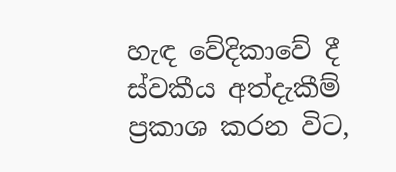හැඳ වේදිකාවේ දී ස්වකීය අත්දැකීම් ප්‍රකාශ කරන විට,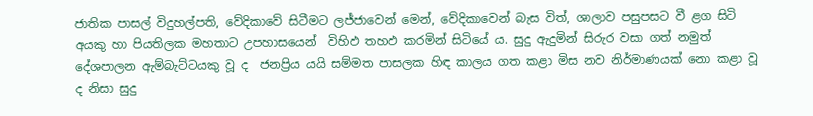ජාතික පාසල් විදුහල්පති, වේදිකාවේ සිටීමට ලජ්ජාවෙන් මෙන්, වේදිකාවෙන් බැස විත්, ශාලාව පසුපසට වී ළග සිටි අයකු හා පියතිලක මහතාට උපහාසයෙන්  විහිඵ තහඵ කරමින් සිටියේ ය. සුදු ඇදුමින් සිරුර වසා ගත් නමුත් දේශපාලන ඇම්බැට්ටයකු වූ ද  ජනප්‍රිය යයි සම්මත පාසලක හිඳ කාලය ගත කළා මිස නව නිර්මාණයක් නො කළා වූ ද නිසා සුදු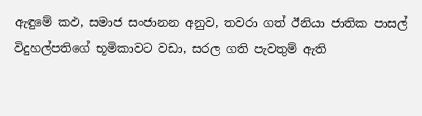ඇඳුමේ කඵ, සමාජ සංජානන අනුව, තවරා ගත් ඊනියා ජාතික පාසල් විදුහල්පතිගේ භූමිකාවට වඩා, සරල ගති පැවතුම් ඇති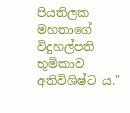පියතිලක මහතාගේ විදුහල්පති භූමිකාව අතිවිශිෂ්ට ය."